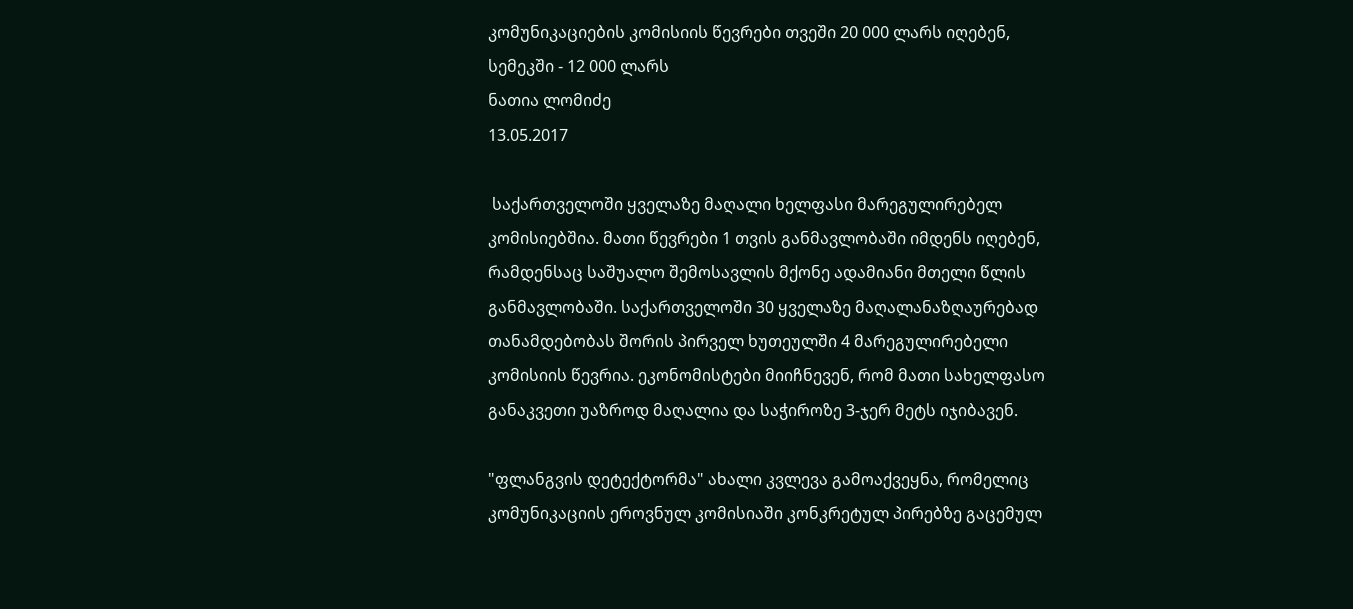კომუნიკაციების კომისიის წევრები თვეში 20 000 ლარს იღებენ, სემეკში - 12 000 ლარს
ნათია ლომიძე
13.05.2017

 საქართველოში ყველაზე მაღალი ხელფასი მარეგულირებელ კომისიებშია. მათი წევრები 1 თვის განმავლობაში იმდენს იღებენ, რამდენსაც საშუალო შემოსავლის მქონე ადამიანი მთელი წლის განმავლობაში. საქართველოში 30 ყველაზე მაღალანაზღაურებად თანამდებობას შორის პირველ ხუთეულში 4 მარეგულირებელი კომისიის წევრია. ეკონომისტები მიიჩნევენ, რომ მათი სახელფასო განაკვეთი უაზროდ მაღალია და საჭიროზე 3-ჯერ მეტს იჯიბავენ.

"ფლანგვის დეტექტორმა" ახალი კვლევა გამოაქვეყნა, რომელიც კომუნიკაციის ეროვნულ კომისიაში კონკრეტულ პირებზე გაცემულ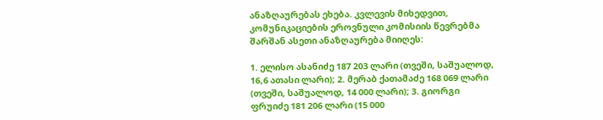ანაზღაურებას ეხება. კვლევის მიხედვით, კომუნიკაციების ეროვნული კომისიის წევრებმა შარშან ასეთი ანაზღაურება მიიღეს:

1. ელისო ასანიძე 187 203 ლარი (თვეში, საშუალოდ, 16,6 ათასი ლარი); 2. მერაბ ქათამაძე 168 069 ლარი (თვეში, საშუალოდ, 14 000 ლარი); 3. გიორგი ფრუიძე 181 206 ლარი (15 000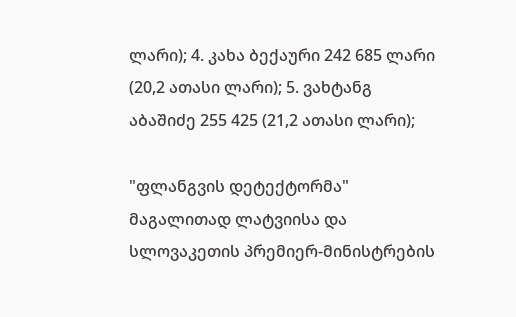ლარი); 4. კახა ბექაური 242 685 ლარი (20,2 ათასი ლარი); 5. ვახტანგ აბაშიძე 255 425 (21,2 ათასი ლარი);

"ფლანგვის დეტექტორმა" მაგალითად ლატვიისა და სლოვაკეთის პრემიერ-მინისტრების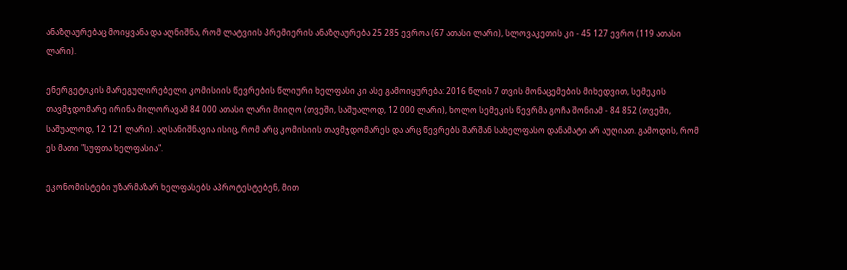ანაზღაურებაც მოიყვანა და აღნიშნა, რომ ლატვიის პრემიერის ანაზღაურება 25 285 ევროა (67 ათასი ლარი), სლოვაკეთის კი - 45 127 ევრო (119 ათასი ლარი).

ენერგეტიკის მარეგულირებელი კომისიის წევრების წლიური ხელფასი კი ასე გამოიყურება: 2016 წლის 7 თვის მონაცემების მიხედვით, სემეკის თავმჯდომარე ირინა მილორავამ 84 000 ათასი ლარი მიიღო (თვეში, საშუალოდ, 12 000 ლარი), ხოლო სემეკის წევრმა გოჩა შონიამ - 84 852 (თვეში, საშუალოდ, 12 121 ლარი). აღსანიშნავია ისიც, რომ არც კომისიის თავმჯდომარეს და არც წევრებს შარშან სახელფასო დანამატი არ აუღიათ. გამოდის, რომ ეს მათი "სუფთა ხელფასია".

ეკონომისტები უზარმაზარ ხელფასებს აპროტესტებენ, მით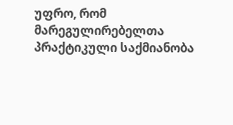უფრო, რომ მარეგულირებელთა პრაქტიკული საქმიანობა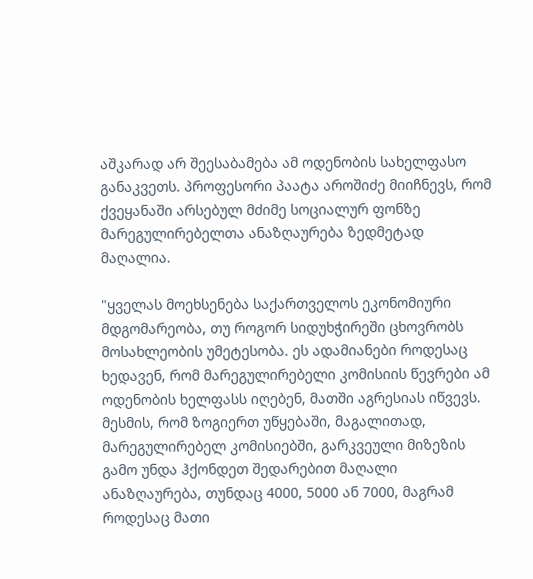აშკარად არ შეესაბამება ამ ოდენობის სახელფასო განაკვეთს. პროფესორი პაატა აროშიძე მიიჩნევს, რომ ქვეყანაში არსებულ მძიმე სოციალურ ფონზე მარეგულირებელთა ანაზღაურება ზედმეტად მაღალია.

"ყველას მოეხსენება საქართველოს ეკონომიური მდგომარეობა, თუ როგორ სიდუხჭირეში ცხოვრობს მოსახლეობის უმეტესობა. ეს ადამიანები როდესაც ხედავენ, რომ მარეგულირებელი კომისიის წევრები ამ ოდენობის ხელფასს იღებენ, მათში აგრესიას იწვევს. მესმის, რომ ზოგიერთ უწყებაში, მაგალითად, მარეგულირებელ კომისიებში, გარკვეული მიზეზის გამო უნდა ჰქონდეთ შედარებით მაღალი ანაზღაურება, თუნდაც 4000, 5000 ან 7000, მაგრამ როდესაც მათი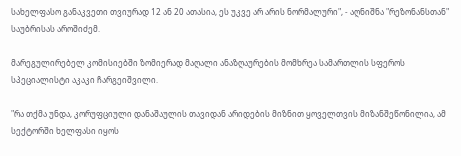სახელფასო განაკვეთი თვიურად 12 ან 20 ათასია, ეს უკვე არ არის ნორმალური", - აღნიშნა "რეზონანსთან" საუბრისას აროშიძემ.

მარეგულირებელ კომისიებში ზომიერად მაღალი ანაზღაურების მომხრეა სამართლის სფეროს სპეციალისტი აკაკი ჩარგეიშვილი.

"რა თქმა უნდა, კორუფციული დანაშაულის თავიდან არიდების მიზნით ყოველთვის მიზანშეწონილია, ამ სექტორში ხელფასი იყოს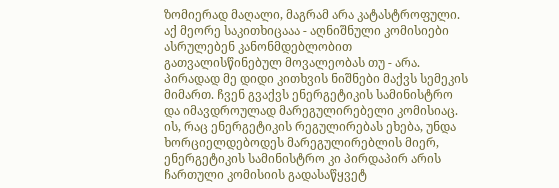ზომიერად მაღალი, მაგრამ არა კატასტროფული. აქ მეორე საკითხიცააა - აღნიშნული კომისიები ასრულებენ კანონმდებლობით გათვალისწინებულ მოვალეობას თუ - არა. პირადად მე დიდი კითხვის ნიშნები მაქვს სემეკის მიმართ. ჩვენ გვაქვს ენერგეტიკის სამინისტრო და იმავდროულად მარეგულირებელი კომისიაც. ის, რაც ენერგეტიკის რეგულირებას ეხება, უნდა ხორციელდებოდეს მარეგულირებლის მიერ, ენერგეტიკის სამინისტრო კი პირდაპირ არის ჩართული კომისიის გადასაწყვეტ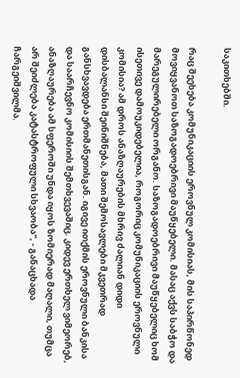საკითხებში.

რაც შეეხება კომუნიკაციის ეროვნულ კომისიას, მის საპირწონედ მოვიყვანოთ საზოგადოებრივი მაუწყებელი. მასაც აქვს საბჭო და მარეგულირებელი ორგანო. საზოგადოებრივი მაუწყებელიც ხომ ისეთივე დამოუკიდებელია, როგორიც კომუნიკაციის ეროვნული კომისია? ამ დროს ანაზღაურების მხრივ ძალიან დიდი დისბალანსი შეინიშნება, მათი შემოსავლები მკვეთრად განსხვავდება ერთმანეთისგან. იგივე ითქმის ეროვნული ბანკისა და საარჩევნო კომისიის შემთხვევაშიც. კიდევ ერთხელ ვიმეორებ, ანაზღაურება ამ სფეროში უნდა იყოს ზომიერად მაღალი, თუმცა არ შეიძლება კატასტროფული სხვაობა", - განაცხადა ჩარგეიშვილმა.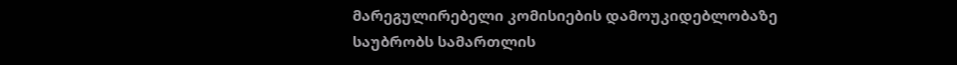მარეგულირებელი კომისიების დამოუკიდებლობაზე საუბრობს სამართლის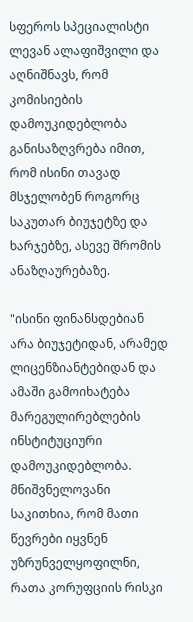სფეროს სპეციალისტი ლევან ალაფიშვილი და აღნიშნავს, რომ კომისიების დამოუკიდებლობა განისაზღვრება იმით, რომ ისინი თავად მსჯელობენ როგორც საკუთარ ბიუჯეტზე და ხარჯებზე, ასევე შრომის ანაზღაურებაზე.

"ისინი ფინანსდებიან არა ბიუჯეტიდან, არამედ ლიცენზიანტებიდან და ამაში გამოიხატება მარეგულირებლების ინსტიტუციური დამოუკიდებლობა. მნიშვნელოვანი საკითხია, რომ მათი წევრები იყვნენ უზრუნველყოფილნი, რათა კორუფციის რისკი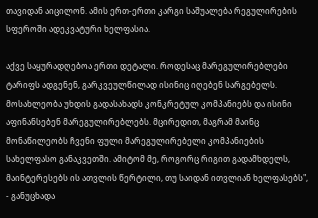თავიდან აიცილონ. ამის ერთ-ერთი კარგი საშუალება რეგულირების სფეროში ადეკვატური ხელფასია.

აქვე საყურადღებოა ერთი დეტალი. როდესაც მარეგულირებლები ტარიფს ადგენენ, გარკვეულწილად ისინიც იღებენ სარგებელს. მოსახლეობა უხდის გადასახადს კონკრეტულ კომპანიებს და ისინი აფინანსებენ მარეგულირებლებს. მცირედით, მაგრამ მაინც მონაწილეობს ჩვენი ფული მარეგულირებელი კომპანიების სახელფასო განაკვეთში. ამიტომ მე, როგორც რიგით გადამხდელს, მაინტერესებს ის ათვლის წერტილი, თუ საიდან ითვლიან ხელფასებს", - განუცხადა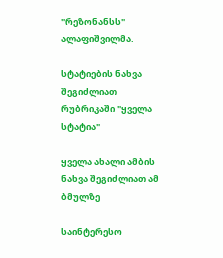"რეზონანსს" ალაფიშვილმა.

სტატიების ნახვა შეგიძლიათ რუბრიკაში "ყველა სტატია"

ყველა ახალი ამბის ნახვა შეგიძლიათ ამ ბმულზე

საინტერესო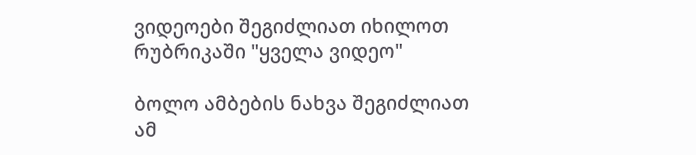ვიდეოები შეგიძლიათ იხილოთ რუბრიკაში "ყველა ვიდეო"

ბოლო ამბების ნახვა შეგიძლიათ ამ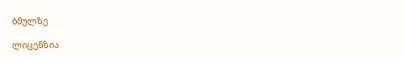ბმულზე

ლიცენზია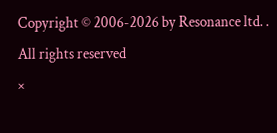Copyright © 2006-2026 by Resonance ltd. . All rights reserved
×